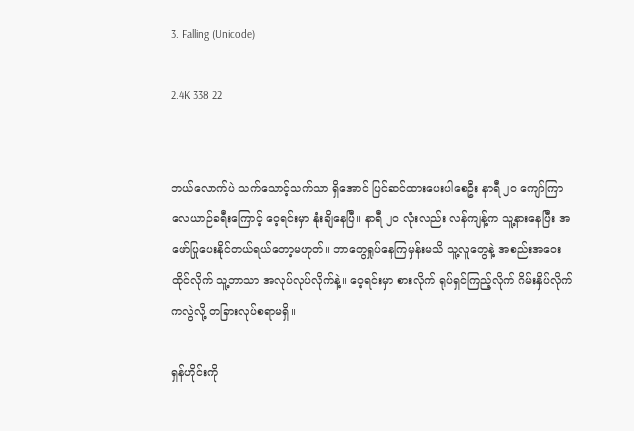3. Falling (Unicode)

2.4K 338 22


ဘယ်လောက်ပဲ သက်သောင့်သက်သာ ရှိအောင် ပြင်ဆင်ထားပေးပါစေဦး နာရီ ၂၀ ကျော်ကြာ လေယာဉ်ခရီးကြောင့် ဝေ့ရင်းမှာ နုံးချိနေပြီ။ နာရီ ၂၀ လုံးလည်း လန်ကျန့်က သူ့နားနေပြီး အဖော်ပြုပေးနိုင်တယ်ရယ်တော့မဟုတ်။ ဘာတွေရှုပ်နေကြမှန်းမသိ သူ့လူတွေနဲ့ အစည်းအဝေးထိုင်လိုက် သူ့ဘာသာ အလုပ်လုပ်လိုက်နဲ့။ ဝေ့ရင်းမှာ စားလိုက် ရုပ်ရှင်ကြည့်လိုက် ဂိမ်းနှိပ်လိုက်ကလွဲလို့ တခြားလုပ်စရာမရှိ။

ရှန်ဟိုင်းကို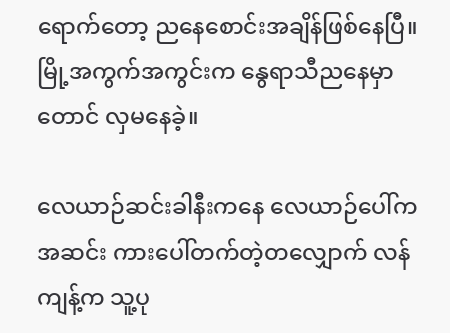ရောက်တော့ ညနေစောင်းအချိန်ဖြစ်နေပြီ။ မြို့အကွက်အကွင်းက နွေရာသီညနေမှာတောင် လှမနေခဲ့။

လေယာဉ်ဆင်းခါနီးကနေ လေယာဉ်ပေါ်ကအဆင်း ကားပေါ်တက်တဲ့တလျှောက် လန်ကျန့်က သူ့ပု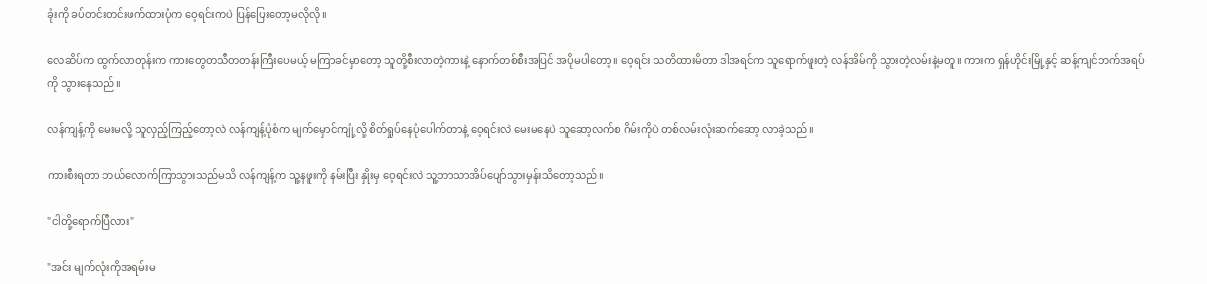ခုံးကို ခပ်တင်းတင်းဖက်ထားပုံက ဝေ့ရင်းကပဲ ပြန်ပြေးတော့မလိုလို။

လေဆိပ်က ထွက်လာတုန်းက ကားတွေတသီတတန်းကြီးပေမယ့် မကြာခင်မှာတော့ ‌သူတို့စီးလာတဲ့ကားနဲ့ နောက်တစ်စီးအပြင် အပိုမပါတော့။ ဝေ့ရင်း သတိထားမိတာ ဒါအရင်က သူရောက်ဖူးတဲ့ လန်အိမ်ကို သွားတဲ့လမ်းနဲ့မတူ။ ကားက ရှန်ဟိုင်းမြို့နှင့် ဆန့်ကျင်ဘက်အရပ်ကို သွားနေသည်။

လန်ကျန့်ကို မေး‌မလို့ သူလှည့်ကြည့်တော့လဲ လန်ကျန့်ပုံစံက မျက်မှောင်ကျုံ့လို့ စိတ်ရှုပ်နေပုံပေါက်တာနဲ့ ဝေ့ရင်းလဲ မေးမနေပဲ သူဆော့လက်စ ဂိမ်းကိုပဲ တစ်လမ်းလုံးဆက်ဆော့ လာခဲ့သည်။

ကားစီးရတာ ဘယ်လောက်ကြာသွားသည်မသိ လန်ကျန့်က သူ့နဖူးကို နမ်းပြီး နှိုးမှ ဝေ့ရင်းလဲ သူ့ဘာသာအိပ်ပျော်သွားမှန်းသိတော့သည်။

"ငါတို့ရောက်ပြီလား"

"အင်း မျက်လုံးကိုအရမ်းမ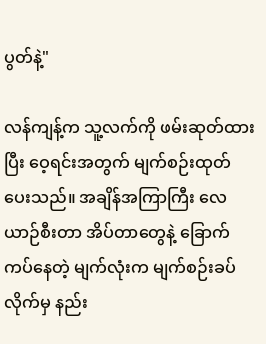ပွတ်နဲ့"

လန်ကျန့်က သူ့လက်ကို ဖမ်းဆုတ်ထားပြီး ဝေ့ရင်းအတွက် မျက်စဉ်းထုတ်ပေးသည်။ အချိန်အကြာကြီး လေယာဉ်စီးတာ အိပ်တာတွေနဲ့ ခြောက်ကပ်နေတဲ့ မျက်လုံးက မျက်စဉ်းခပ်လိုက်မှ နည်း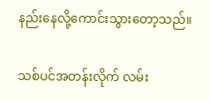နည်းနေလို့ကောင်းသွားတော့သည်။

သစ်ပင်အတန်းလိုက် လမ်း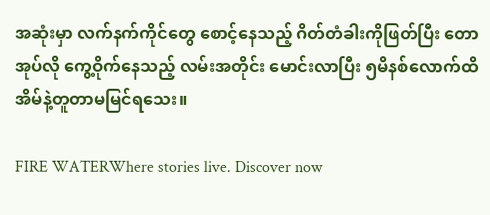အဆုံးမှာ လက်နက်ကိုင်တွေ စောင့်နေသည့် ဂိတ်တံခါးကိုဖြတ်ပြီး တောအုပ်လို ကွေ့ဝိုက်နေသည့် လမ်းအတိုင်း မောင်းလာပြီး ၅မိနစ်လောက်ထိ အိမ်နဲ့တူတာမမြင်ရသေး။

FIRE WATERWhere stories live. Discover now